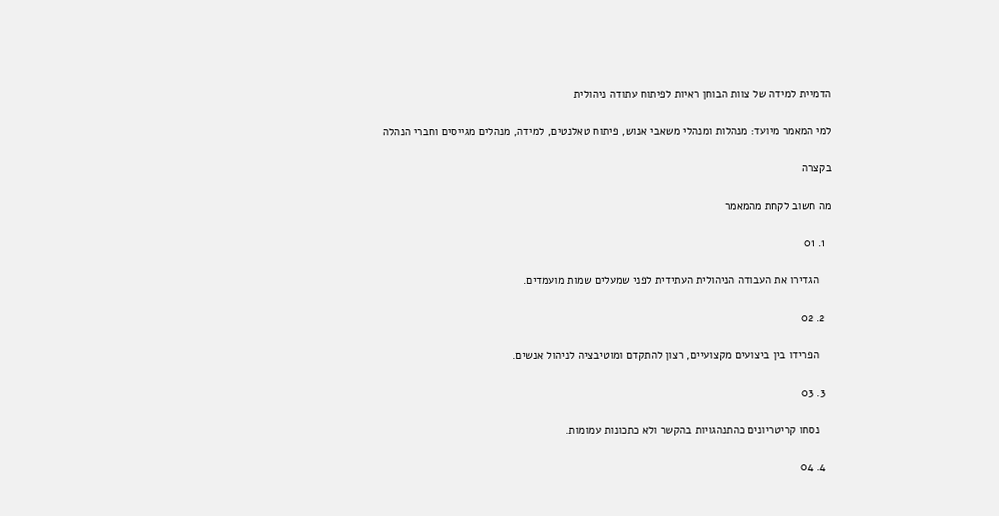הדמיית למידה של צוות הבוחן ראיות לפיתוח עתודה ניהולית

למי המאמר מיועד: מנהלות ומנהלי משאבי אנוש, פיתוח טאלנטים, למידה, מנהלים מגייסים וחברי הנהלה

בקצרה

מה חשוב לקחת מהמאמר

  1. 01

    הגדירו את העבודה הניהולית העתידית לפני שמעלים שמות מועמדים.

  2. 02

    הפרידו בין ביצועים מקצועיים, רצון להתקדם ומוטיבציה לניהול אנשים.

  3. 03

    נסחו קריטריונים כהתנהגויות בהקשר ולא כתכונות עמומות.

  4. 04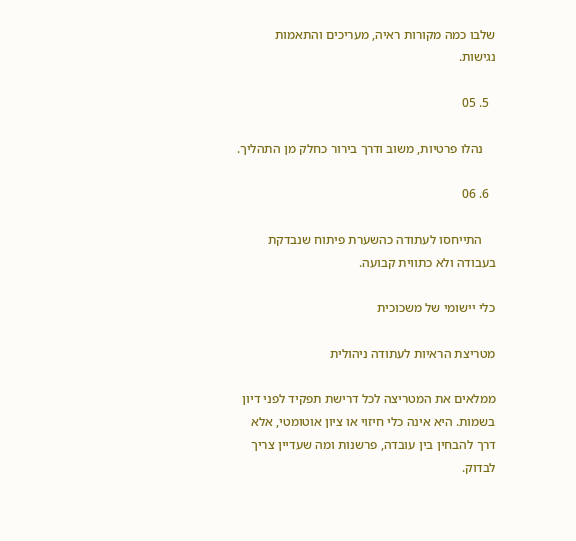שלבו כמה מקורות ראיה, מעריכים והתאמות נגישות.

  5. 05

    נהלו פרטיות, משוב ודרך בירור כחלק מן התהליך.

  6. 06

    התייחסו לעתודה כהשערת פיתוח שנבדקת בעבודה ולא כתווית קבועה.

כלי יישומי של משכוכית

מטריצת הראיות לעתודה ניהולית

ממלאים את המטריצה לכל דרישת תפקיד לפני דיון בשמות. היא אינה כלי חיזוי או ציון אוטומטי, אלא דרך להבחין בין עובדה, פרשנות ומה שעדיין צריך לבדוק.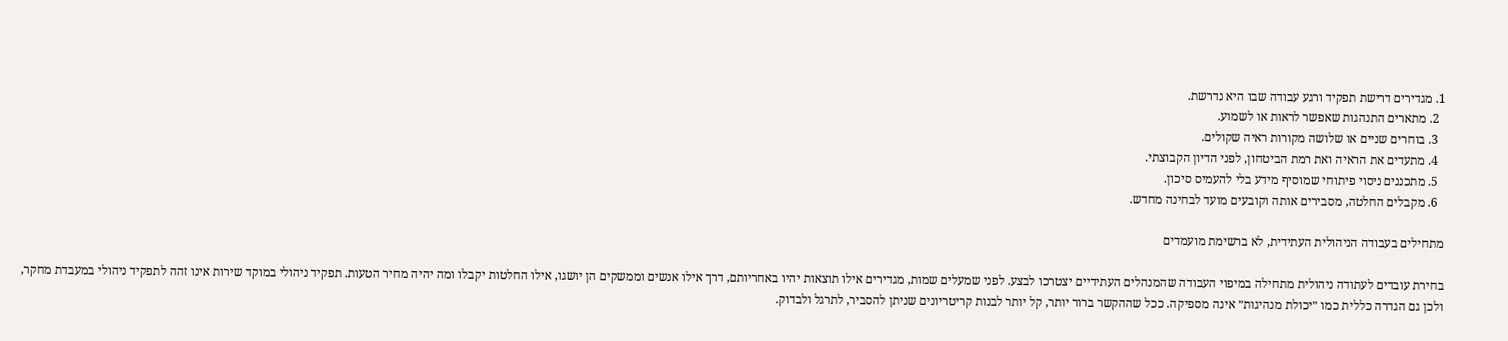1. מגדירים דרישת תפקיד ורגע עבודה שבו היא נדרשת.
  2. מתארים התנהגות שאפשר לראות או לשמוע.
  3. בוחרים שניים או שלושה מקורות ראיה שקולים.
  4. מתעדים את הראיה ואת רמת הביטחון, לפני הדיון הקבוצתי.
  5. מתכננים ניסוי פיתוחי שמוסיף מידע בלי להעמיס סיכון.
  6. מקבלים החלטה, מסבירים אותה וקובעים מועד לבחינה מחדש.

מתחילים בעבודה הניהולית העתידית, לא ברשימת מועמדים

בחירת עובדים לעתודה ניהולית מתחילה במיפוי העבודה שהמנהלים העתידיים יצטרכו לבצע. לפני שמעלים שמות, מגדירים אילו תוצאות יהיו באחריותם, דרך אילו אנשים וממשקים הן יושגו, אילו החלטות יקבלו ומה יהיה מחיר הטעות. תפקיד ניהולי במוקד שירות אינו זהה לתפקיד ניהולי במעבדת מחקר, ולכן גם הגדרה כללית כמו ״יכולת מנהיגות״ אינה מספיקה. ככל שההקשר ברור יותר, קל יותר לבנות קריטריונים שניתן להסביר, לתרגל ולבדוק.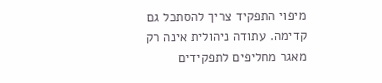מיפוי התפקיד צריך להסתכל גם קדימה. עתודה ניהולית אינה רק מאגר מחליפים לתפקידים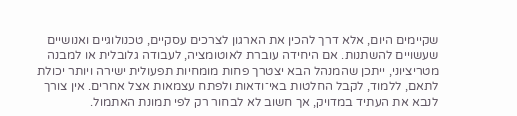שקיימים היום, אלא דרך להכין את הארגון לצרכים עסקיים, טכנולוגיים ואנושיים שעשויים להשתנות. אם היחידה עוברת לאוטומציה, לעבודה גלובלית או למבנה מטריציוני, ייתכן שהמנהל הבא יצטרך פחות מומחיות תפעולית ישירה ויותר יכולת לתאם, ללמוד, לקבל החלטות באי־ודאות ולפתח עצמאות אצל אחרים. אין צורך לנבא את העתיד במדויק, אך חשוב לא לבחור רק לפי תמונת האתמול.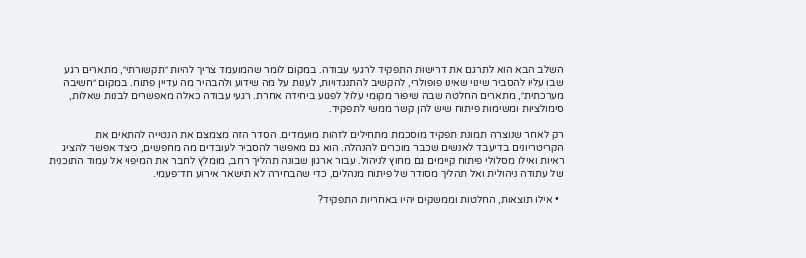השלב הבא הוא לתרגם את דרישות התפקיד לרגעי עבודה. במקום לומר שהמועמד צריך להיות ״תקשורתי״, מתארים רגע שבו עליו להסביר שינוי שאינו פופולרי, להקשיב להתנגדויות, לענות על מה שידוע ולהבהיר מה עדיין פתוח. במקום ״חשיבה מערכתית״, מתארים החלטה שבה שיפור מקומי עלול לפגוע ביחידה אחרת. רגעי עבודה כאלה מאפשרים לבנות שאלות, סימולציות ומשימות פיתוח שיש להן קשר ממשי לתפקיד.

רק לאחר שנוצרה תמונת תפקיד מוסכמת מתחילים לזהות מועמדים. הסדר הזה מצמצם את הנטייה להתאים את הקריטריונים בדיעבד לאנשים שכבר מוכרים להנהלה. הוא גם מאפשר להסביר לעובדים מה מחפשים, כיצד אפשר להציג ראיות ואילו מסלולי פיתוח קיימים גם מחוץ לניהול. עבור ארגון שבונה תהליך רחב, מומלץ לחבר את המיפוי אל עמוד התוכנית של עתודה ניהולית ואל תהליך מסודר של פיתוח מנהלים, כדי שהבחירה לא תישאר אירוע חד־פעמי.

  • אילו תוצאות, החלטות וממשקים יהיו באחריות התפקיד?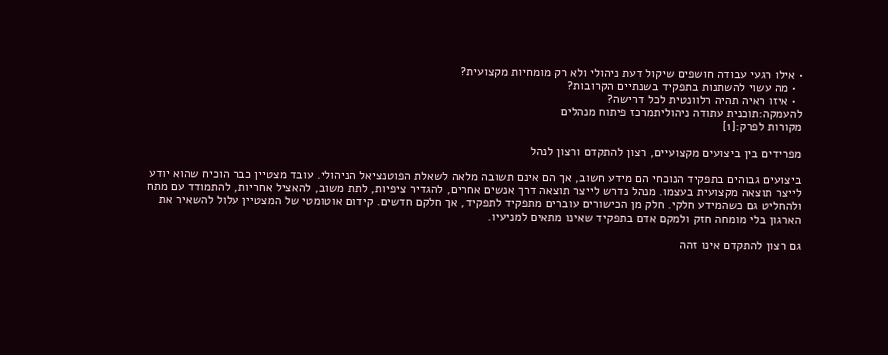• אילו רגעי עבודה חושפים שיקול דעת ניהולי ולא רק מומחיות מקצועית?
  • מה עשוי להשתנות בתפקיד בשנתיים הקרובות?
  • איזו ראיה תהיה רלוונטית לכל דרישה?
להעמקה:תוכנית עתודה ניהוליתמרכז פיתוח מנהלים
מקורות לפרק:[1]

מפרידים בין ביצועים מקצועיים, רצון להתקדם ורצון לנהל

ביצועים גבוהים בתפקיד הנוכחי הם מידע חשוב, אך הם אינם תשובה מלאה לשאלת הפוטנציאל הניהולי. עובד מצטיין כבר הוכיח שהוא יודע לייצר תוצאה מקצועית בעצמו. מנהל נדרש לייצר תוצאה דרך אנשים אחרים, להגדיר ציפיות, לתת משוב, להאציל אחריות, להתמודד עם מתח ולהחליט גם כשהמידע חלקי. חלק מן הכישורים עוברים מתפקיד לתפקיד, אך חלקם חדשים. קידום אוטומטי של המצטיין עלול להשאיר את הארגון בלי מומחה חזק ולמקם אדם בתפקיד שאינו מתאים למניעיו.

גם רצון להתקדם אינו זהה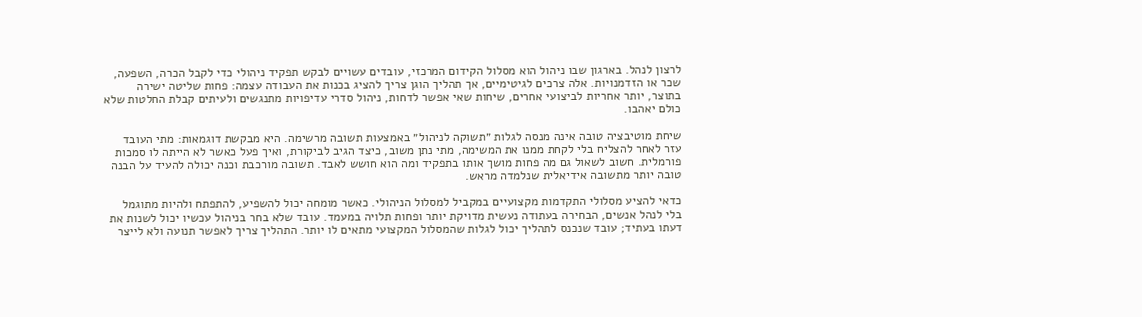לרצון לנהל. בארגון שבו ניהול הוא מסלול הקידום המרכזי, עובדים עשויים לבקש תפקיד ניהולי כדי לקבל הכרה, השפעה, שכר או הזדמנויות. אלה צרכים לגיטימיים, אך תהליך הוגן צריך להציג בכנות את העבודה עצמה: פחות שליטה ישירה בתוצר, יותר אחריות לביצועי אחרים, שיחות שאי אפשר לדחות, ניהול סדרי עדיפויות מתנגשים ולעיתים קבלת החלטות שלא כולם יאהבו.

שיחת מוטיבציה טובה אינה מנסה לגלות ״תשוקה לניהול״ באמצעות תשובה מרשימה. היא מבקשת דוגמאות: מתי העובד עזר לאחר להצליח בלי לקחת ממנו את המשימה, מתי נתן משוב, כיצד הגיב לביקורת, ואיך פעל כאשר לא הייתה לו סמכות פורמלית. חשוב לשאול גם מה פחות מושך אותו בתפקיד ומה הוא חושש לאבד. תשובה מורכבת וכנה יכולה להעיד על הבנה טובה יותר מתשובה אידיאלית שנלמדה מראש.

כדאי להציע מסלולי התקדמות מקצועיים במקביל למסלול הניהולי. כאשר מומחה יכול להשפיע, להתפתח ולהיות מתוגמל בלי לנהל אנשים, הבחירה בעתודה נעשית מדויקת יותר ופחות תלויה במעמד. עובד שלא בחר בניהול עכשיו יכול לשנות את דעתו בעתיד; עובד שנכנס לתהליך יכול לגלות שהמסלול המקצועי מתאים לו יותר. התהליך צריך לאפשר תנועה ולא לייצר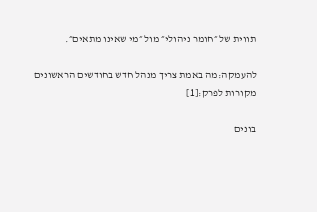תווית של ״חומר ניהולי״ מול ״מי שאינו מתאים״.

להעמקה:מה באמת צריך מנהל חדש בחודשים הראשונים
מקורות לפרק:[1]

בונים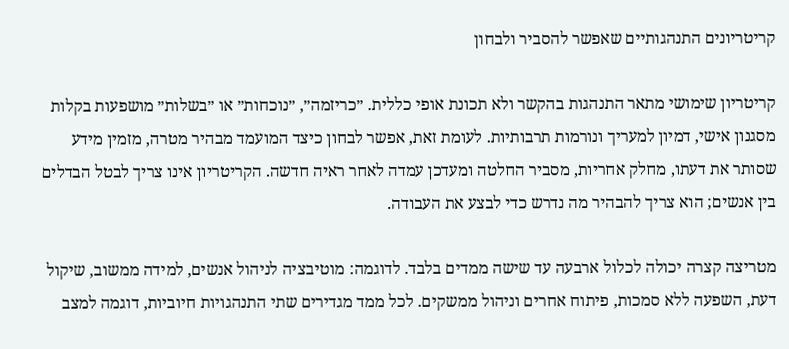קריטריונים התנהגותיים שאפשר להסביר ולבחון

קריטריון שימושי מתאר התנהגות בהקשר ולא תכונת אופי כללית. ״כריזמה״, ״נוכחות״ או ״בשלות״ מושפעות בקלות מסגנון אישי, דמיון למעריך ונורמות תרבותיות. לעומת זאת, אפשר לבחון כיצד המועמד מבהיר מטרה, מזמין מידע שסותר את דעתו, מחלק אחריות, מסביר החלטה ומעדכן עמדה לאחר ראיה חדשה. הקריטריון אינו צריך לבטל הבדלים בין אנשים; הוא צריך להבהיר מה נדרש כדי לבצע את העבודה.

מטריצה קצרה יכולה לכלול ארבעה עד שישה ממדים בלבד. לדוגמה: מוטיבציה לניהול אנשים, למידה ממשוב, שיקול דעת, השפעה ללא סמכות, פיתוח אחרים וניהול ממשקים. לכל ממד מגדירים שתי התנהגויות חיוביות, דוגמה למצב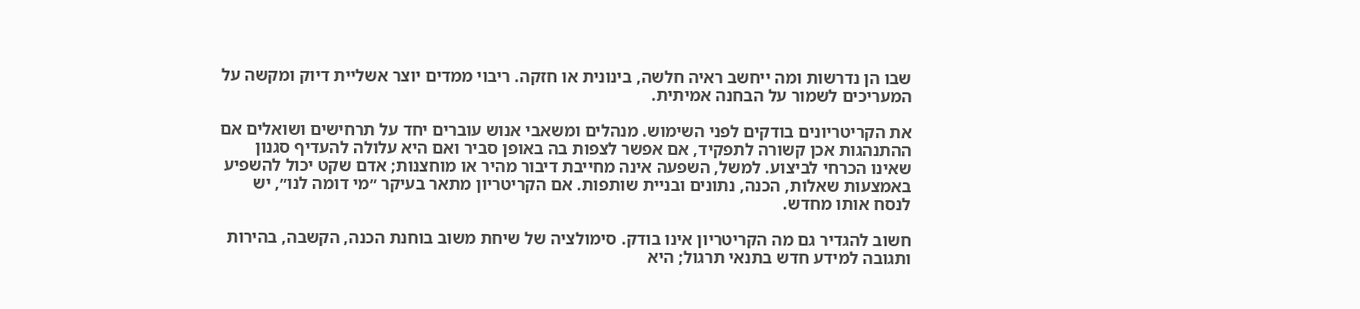שבו הן נדרשות ומה ייחשב ראיה חלשה, בינונית או חזקה. ריבוי ממדים יוצר אשליית דיוק ומקשה על המעריכים לשמור על הבחנה אמיתית.

את הקריטריונים בודקים לפני השימוש. מנהלים ומשאבי אנוש עוברים יחד על תרחישים ושואלים אם ההתנהגות אכן קשורה לתפקיד, אם אפשר לצפות בה באופן סביר ואם היא עלולה להעדיף סגנון שאינו הכרחי לביצוע. למשל, השפעה אינה מחייבת דיבור מהיר או מוחצנות; אדם שקט יכול להשפיע באמצעות שאלות, הכנה, נתונים ובניית שותפות. אם הקריטריון מתאר בעיקר ״מי דומה לנו״, יש לנסח אותו מחדש.

חשוב להגדיר גם מה הקריטריון אינו בודק. סימולציה של שיחת משוב בוחנת הכנה, הקשבה, בהירות ותגובה למידע חדש בתנאי תרגול; היא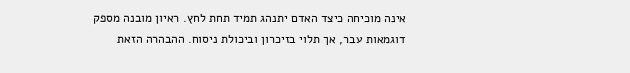אינה מוכיחה כיצד האדם יתנהג תמיד תחת לחץ. ראיון מובנה מספק דוגמאות עבר, אך תלוי בזיכרון וביכולת ניסוח. ההבהרה הזאת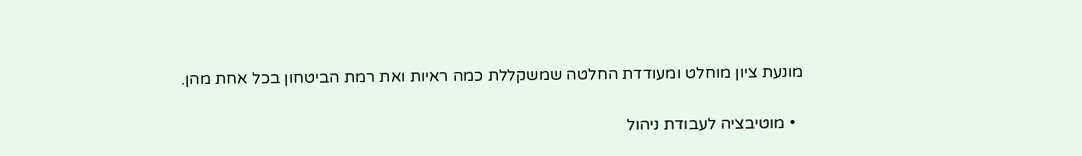מונעת ציון מוחלט ומעודדת החלטה שמשקללת כמה ראיות ואת רמת הביטחון בכל אחת מהן.

  • מוטיבציה לעבודת ניהול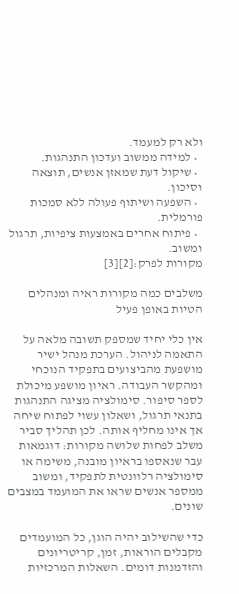ולא רק למעמד.
  • למידה ממשוב ועדכון התנהגות.
  • שיקול דעת שמאזן אנשים, תוצאה וסיכון.
  • השפעה ושיתוף פעולה ללא סמכות פורמלית.
  • פיתוח אחרים באמצעות ציפיות, תרגול ומשוב.
מקורות לפרק:[2][3]

משלבים כמה מקורות ראיה ומנהלים הטיות באופן פעיל

אין כלי יחיד שמספק תשובה מלאה על התאמה לניהול. הערכת מנהל ישיר מושפעת מהביצועים בתפקיד הנוכחי ומהקשר העבודה. ראיון מושפע מיכולת לספר סיפור. סימולציה מציגה התנהגות בתנאי תרגול, ושאלון עשוי לפתוח שיחה אך אינו מחליף אותה. לכן תהליך סביר משלב לפחות שלושה מקורות: דוגמאות עבר שנאספו בראיון מובנה, משימה או סימולציה רלוונטית לתפקיד, ומשוב ממספר אנשים שראו את המועמד במצבים שונים.

כדי שהשילוב יהיה הוגן, כל המועמדים מקבלים הוראות, זמן, קריטריונים והזדמנות דומים. השאלות המרכזיות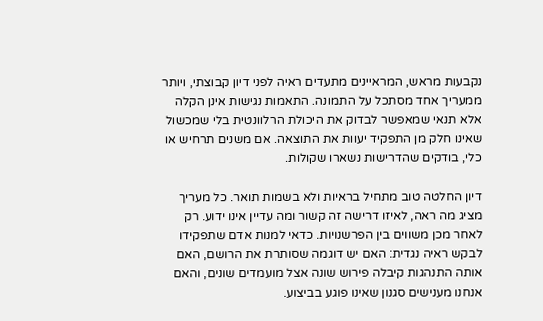נקבעות מראש, המראיינים מתעדים ראיה לפני דיון קבוצתי, ויותר ממעריך אחד מסתכל על התמונה. התאמות נגישות אינן הקלה אלא תנאי שמאפשר לבדוק את היכולת הרלוונטית בלי שמכשול שאינו חלק מן התפקיד יעוות את התוצאה. אם משנים תרחיש או כלי, בודקים שהדרישות נשארו שקולות.

דיון החלטה טוב מתחיל בראיות ולא בשמות תואר. כל מעריך מציג מה ראה, לאיזו דרישה זה קשור ומה עדיין אינו ידוע. רק לאחר מכן משווים בין הפרשנויות. כדאי למנות אדם שתפקידו לבקש ראיה נגדית: האם יש דוגמה שסותרת את הרושם, האם אותה התנהגות קיבלה פירוש שונה אצל מועמדים שונים, והאם אנחנו מענישים סגנון שאינו פוגע בביצוע.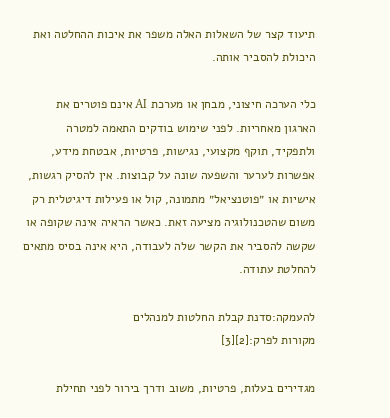תיעוד קצר של השאלות האלה משפר את איכות ההחלטה ואת היכולת להסביר אותה.

כלי הערכה חיצוני, מבחן או מערכת AI אינם פוטרים את הארגון מאחריות. לפני שימוש בודקים התאמה למטרה ולתפקיד, תוקף מקצועי, נגישות, פרטיות, אבטחת מידע, אפשרות לערער והשפעה שונה על קבוצות. אין להסיק רגשות, אישיות או ״פוטנציאל״ מתמונה, קול או פעילות דיגיטלית רק משום שהטכנולוגיה מציעה זאת. כאשר הראיה אינה שקופה או שקשה להסביר את הקשר שלה לעבודה, היא אינה בסיס מתאים להחלטת עתודה.

להעמקה:סדנת קבלת החלטות למנהלים
מקורות לפרק:[2][3]

מגדירים בעלות, פרטיות, משוב ודרך בירור לפני תחילת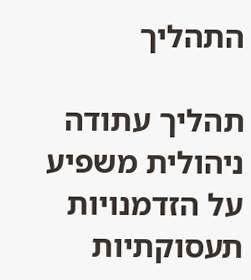התהליך

תהליך עתודה ניהולית משפיע על הזדמנויות תעסוקתיות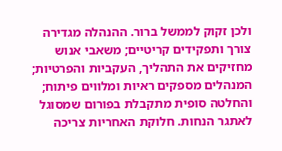ולכן זקוק לממשל ברור. ההנהלה מגדירה צורך ותפקידים קריטיים; משאבי אנוש מחזיקים את התהליך, העקביות והפרטיות; המנהלים מספקים ראיות ומלווים פיתוח; והחלטה סופית מתקבלת בפורום שמסוגל לאתגר הנחות. חלוקת האחריות צריכה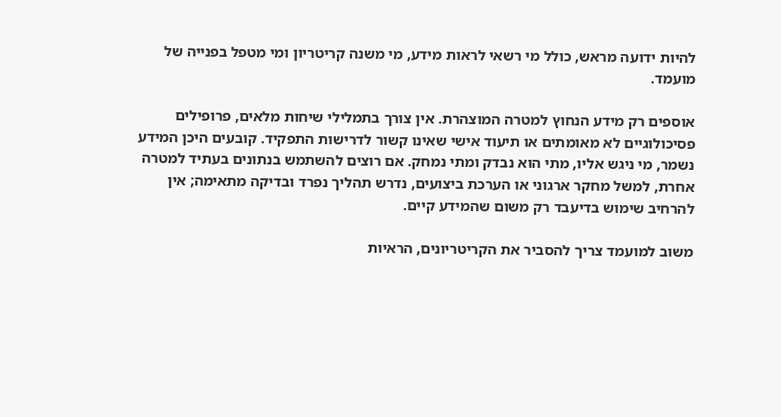להיות ידועה מראש, כולל מי רשאי לראות מידע, מי משנה קריטריון ומי מטפל בפנייה של מועמד.

אוספים רק מידע הנחוץ למטרה המוצהרת. אין צורך בתמלילי שיחות מלאים, פרופילים פסיכולוגיים לא מאומתים או תיעוד אישי שאינו קשור לדרישות התפקיד. קובעים היכן המידע נשמר, מי ניגש אליו, מתי הוא נבדק ומתי נמחק. אם רוצים להשתמש בנתונים בעתיד למטרה אחרת, למשל מחקר ארגוני או הערכת ביצועים, נדרש תהליך נפרד ובדיקה מתאימה; אין להרחיב שימוש בדיעבד רק משום שהמידע קיים.

משוב למועמד צריך להסביר את הקריטריונים, הראיות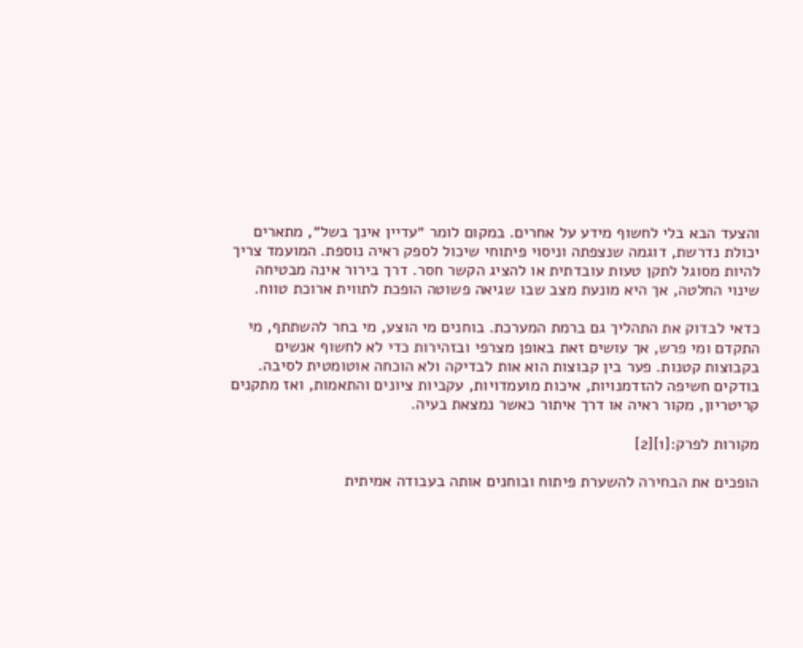והצעד הבא בלי לחשוף מידע על אחרים. במקום לומר ״עדיין אינך בשל״, מתארים יכולת נדרשת, דוגמה שנצפתה וניסוי פיתוחי שיכול לספק ראיה נוספת. המועמד צריך להיות מסוגל לתקן טעות עובדתית או להציג הקשר חסר. דרך בירור אינה מבטיחה שינוי החלטה, אך היא מונעת מצב שבו שגיאה פשוטה הופכת לתווית ארוכת טווח.

כדאי לבדוק את התהליך גם ברמת המערכת. בוחנים מי הוצע, מי בחר להשתתף, מי התקדם ומי פרש, אך עושים זאת באופן מצרפי ובזהירות כדי לא לחשוף אנשים בקבוצות קטנות. פער בין קבוצות הוא אות לבדיקה ולא הוכחה אוטומטית לסיבה. בודקים חשיפה להזדמנויות, איכות מועמדויות, עקביות ציונים והתאמות, ואז מתקנים קריטריון, מקור ראיה או דרך איתור כאשר נמצאת בעיה.

מקורות לפרק:[1][2]

הופכים את הבחירה להשערת פיתוח ובוחנים אותה בעבודה אמיתית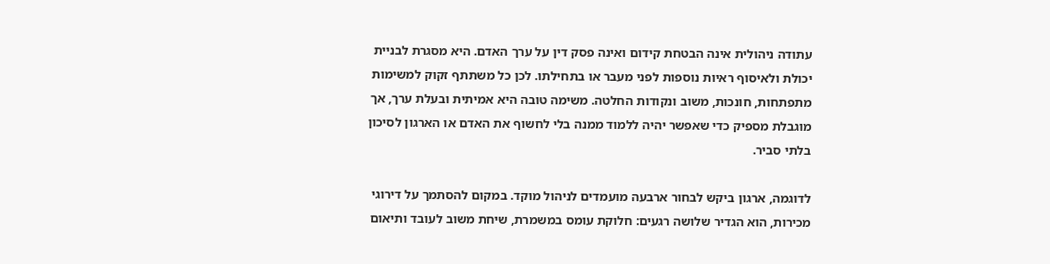עתודה ניהולית אינה הבטחת קידום ואינה פסק דין על ערך האדם. היא מסגרת לבניית יכולת ולאיסוף ראיות נוספות לפני מעבר או בתחילתו. לכן כל משתתף זקוק למשימות מתפתחות, חונכות, משוב ונקודות החלטה. משימה טובה היא אמיתית ובעלת ערך, אך מוגבלת מספיק כדי שאפשר יהיה ללמוד ממנה בלי לחשוף את האדם או הארגון לסיכון בלתי סביר.

לדוגמה, ארגון ביקש לבחור ארבעה מועמדים לניהול מוקד. במקום להסתמך על דירוגי מכירות, הוא הגדיר שלושה רגעים: חלוקת עומס במשמרת, שיחת משוב לעובד ותיאום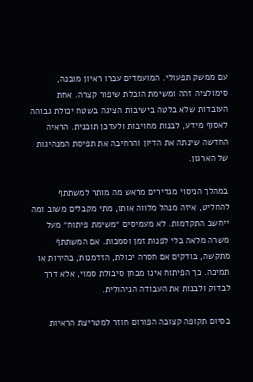עם ממשק תפעולי. המועמדים עברו ראיון מובנה, סימולציה זהה ומשימת הובלת שיפור קצרה. אחת העובדות שלא בלטה בישיבות הציגה בשטח יכולת גבוהה לאסוף מידע, לבנות מחויבות ולעדכן תוכנית. הראיה החדשה שינתה את הדיון והרחיבה את תפיסת המנהיגות של הארגון.

במהלך הניסוי מגדירים מראש מה מותר למשתתף להחליט, איזה מנהל מלווה אותו, מתי מקבלים משוב ומה ייחשב התקדמות. לא מעמיסים ״משימת פיתוח״ מעל משרה מלאה בלי לפנות זמן וסמכות. אם המשתתף מתקשה, בודקים אם חסרה יכולת, הזדמנות, בהירות או תמיכה. כך הפיתוח אינו מבחן סיבולת סמוי, אלא דרך לבדוק ולבנות את העבודה הניהולית.

בסיום תקופה קצובה הפורום חוזר למטריצת הראיות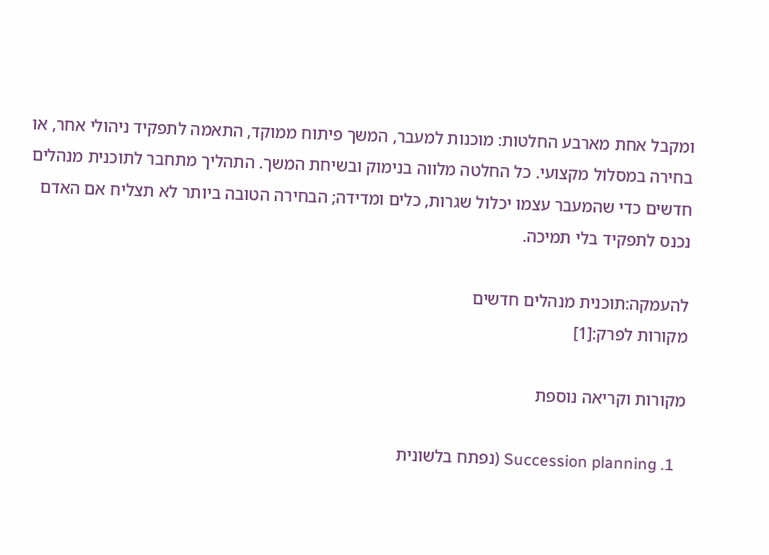ומקבל אחת מארבע החלטות: מוכנות למעבר, המשך פיתוח ממוקד, התאמה לתפקיד ניהולי אחר, או בחירה במסלול מקצועי. כל החלטה מלווה בנימוק ובשיחת המשך. התהליך מתחבר לתוכנית מנהלים חדשים כדי שהמעבר עצמו יכלול שגרות, כלים ומדידה; הבחירה הטובה ביותר לא תצליח אם האדם נכנס לתפקיד בלי תמיכה.

להעמקה:תוכנית מנהלים חדשים
מקורות לפרק:[1]

מקורות וקריאה נוספת

  1. Succession planning (נפתח בלשונית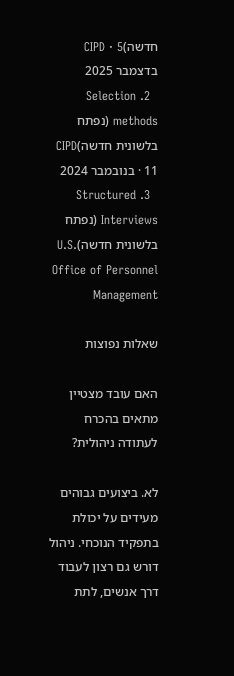חדשה)CIPD · 5 בדצמבר 2025
  2. Selection methods (נפתח בלשונית חדשה)CIPD · 11 בנובמבר 2024
  3. Structured Interviews (נפתח בלשונית חדשה)U.S. Office of Personnel Management

שאלות נפוצות

האם עובד מצטיין מתאים בהכרח לעתודה ניהולית?

לא. ביצועים גבוהים מעידים על יכולת בתפקיד הנוכחי. ניהול דורש גם רצון לעבוד דרך אנשים, לתת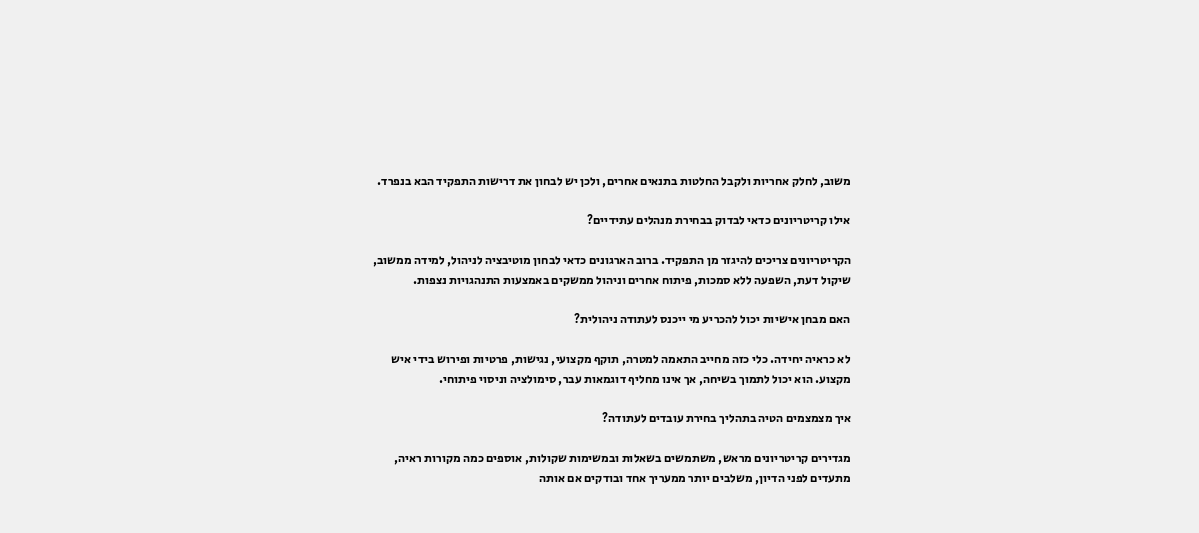משוב, לחלק אחריות ולקבל החלטות בתנאים אחרים, ולכן יש לבחון את דרישות התפקיד הבא בנפרד.

אילו קריטריונים כדאי לבדוק בבחירת מנהלים עתידיים?

הקריטריונים צריכים להיגזר מן התפקיד. ברוב הארגונים כדאי לבחון מוטיבציה לניהול, למידה ממשוב, שיקול דעת, השפעה ללא סמכות, פיתוח אחרים וניהול ממשקים באמצעות התנהגויות נצפות.

האם מבחן אישיות יכול להכריע מי ייכנס לעתודה ניהולית?

לא כראיה יחידה. כלי כזה מחייב התאמה למטרה, תוקף מקצועי, נגישות, פרטיות ופירוש בידי איש מקצוע. הוא יכול לתמוך בשיחה, אך אינו מחליף דוגמאות עבר, סימולציה וניסוי פיתוחי.

איך מצמצמים הטיה בתהליך בחירת עובדים לעתודה?

מגדירים קריטריונים מראש, משתמשים בשאלות ובמשימות שקולות, אוספים כמה מקורות ראיה, מתעדים לפני הדיון, משלבים יותר ממעריך אחד ובודקים אם אותה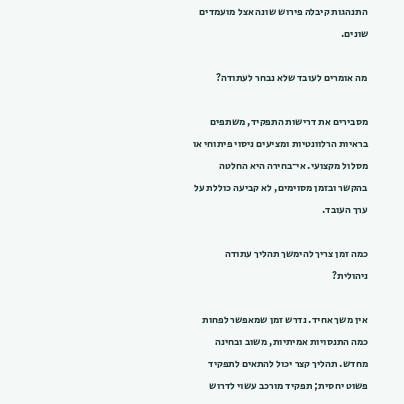התנהגות קיבלה פירוש שונה אצל מועמדים שונים.

מה אומרים לעובד שלא נבחר לעתודה?

מסבירים את דרישות התפקיד, משתפים בראיות הרלוונטיות ומציעים ניסוי פיתוחי או מסלול מקצועי. אי־בחירה היא החלטה בהקשר ובזמן מסוימים, לא קביעה כוללת על ערך העובד.

כמה זמן צריך להימשך תהליך עתודה ניהולית?

אין משך אחיד. נדרש זמן שמאפשר לפחות כמה התנסויות אמיתיות, משוב ובחינה מחדש. תהליך קצר יכול להתאים לתפקיד פשוט יחסית; תפקיד מורכב עשוי לדרוש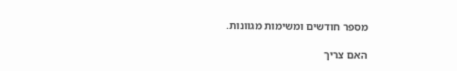מספר חודשים ומשימות מגוונות.

האם צריך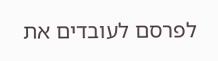לפרסם לעובדים את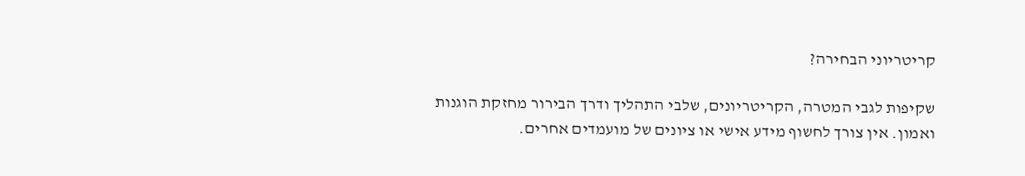קריטריוני הבחירה?

שקיפות לגבי המטרה, הקריטריונים, שלבי התהליך ודרך הבירור מחזקת הוגנות ואמון. אין צורך לחשוף מידע אישי או ציונים של מועמדים אחרים.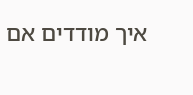איך מודדים אם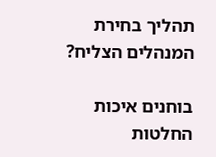תהליך בחירת המנהלים הצליח?

בוחנים איכות החלטות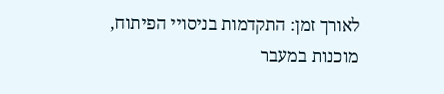לאורך זמן: התקדמות בניסויי הפיתוח, מוכנות במעבר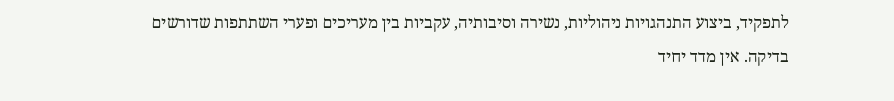לתפקיד, ביצוע התנהגויות ניהוליות, נשירה וסיבותיה, עקביות בין מעריכים ופערי השתתפות שדורשים בדיקה. אין מדד יחיד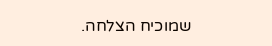שמוכיח הצלחה.